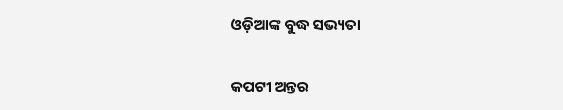ଓଡ଼ିଆଙ୍କ ବୁଦ୍ଧ ସଭ୍ୟତା

କପଟୀ ଅନ୍ତର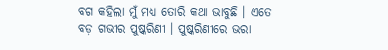ବଗ କହିଲା ମୁଁ ମଧ୍ୟ ତୋରି କଥା ଭାବୁଛି । ଏତେ ବଡ଼ ଗଭୀର ପୁଷ୍କରିଣୀ । ପୁଷ୍କରିଣୀରେ ଭରା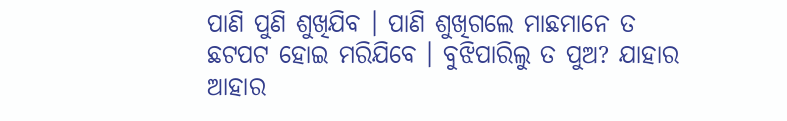ପାଣି ପୁଣି ଶୁଖିଯିବ । ପାଣି ଶୁଖିଗଲେ ମାଛମାନେ ତ ଛଟପଟ ହୋଇ ମରିଯିବେ । ବୁଝିପାରିଲୁ ତ ପୁଅ? ଯାହାର ଆହାର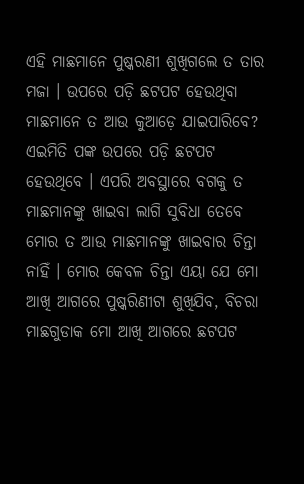ଏହି ମାଛମାନେ ପୁଷ୍କରଣୀ ଶୁଖିଗଲେ ତ ତାର ମଜା । ଉପରେ ପଡ଼ି ଛଟପଟ ହେଉଥିବା ମାଛମାନେ ତ ଆଉ କୁଆଡ଼େ ଯାଇପାରିବେ? ଏଇମିତି ପଙ୍କ ଉପରେ ପଡ଼ି ଛଟପଟ ହେଉଥିବେ । ଏପରି ଅବସ୍ଥାରେ ବଗକୁ ତ ମାଛମାନଙ୍କୁ ଖାଇବା ଲାଗି ସୁବିଧା ତେବେ ମୋର ତ ଆଉ ମାଛମାନଙ୍କୁ ଖାଇବାର ଚିନ୍ତା ନାହିଁ । ମୋର କେବଳ ଚିନ୍ତା ଏୟା ଯେ ମୋ ଆଖି ଆଗରେ ପୁଷ୍କରିଣୀଟା ଶୁଖିଯିବ, ବିଚରା ମାଛଗୁଡାକ ମୋ ଆଖି ଆଗରେ ଛଟପଟ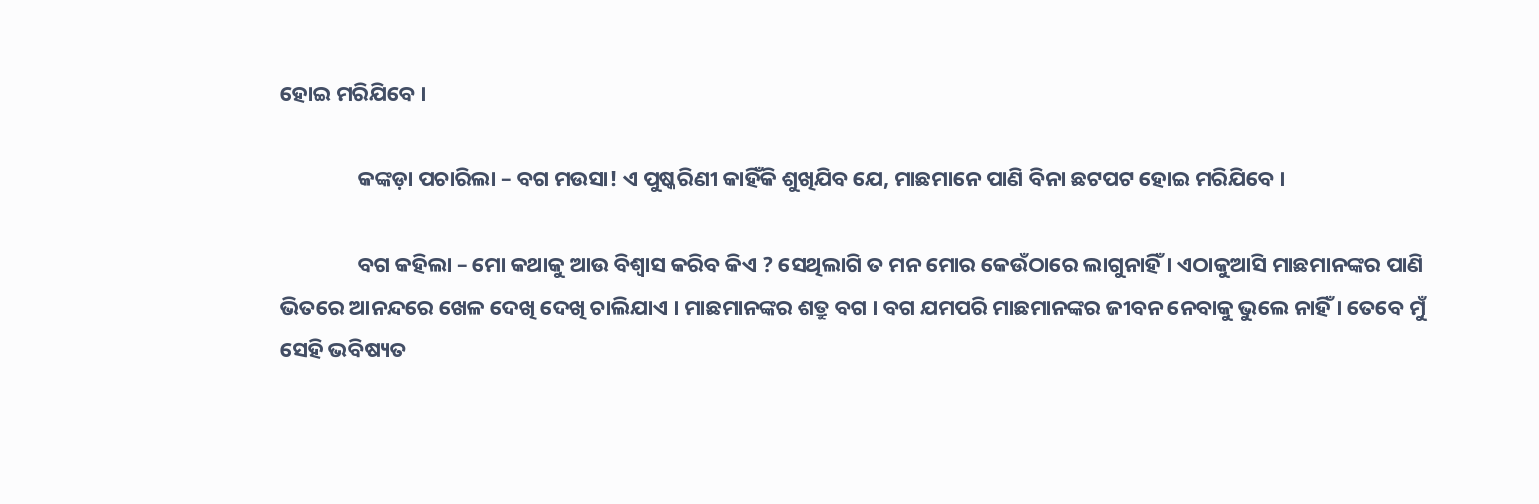ହୋଇ ମରିଯିବେ ।

                କଙ୍କଡ଼ା ପଚାରିଲା – ବଗ ମଉସା! ଏ ପୁଷ୍କରିଣୀ କାହିଁକି ଶୁଖିଯିବ ଯେ, ମାଛମାନେ ପାଣି ବିନା ଛଟପଟ ହୋଇ ମରିଯିବେ ।

                ବଗ କହିଲା – ମୋ କଥାକୁ ଆଉ ବିଶ୍ୱାସ କରିବ କିଏ ? ସେଥିଲାଗି ତ ମନ ମୋର କେଉଁଠାରେ ଲାଗୁନାହିଁ । ଏଠାକୁଆସି ମାଛମାନଙ୍କର ପାଣି ଭିତରେ ଆନନ୍ଦରେ ଖେଳ ଦେଖି ଦେଖି ଚାଲିଯାଏ । ମାଛମାନଙ୍କର ଶତ୍ରୁ ବଗ । ବଗ ଯମପରି ମାଛମାନଙ୍କର ଜୀବନ ନେବାକୁ ଭୁଲେ ନାହିଁ । ତେବେ ମୁଁ ସେହି ଭବିଷ୍ୟତ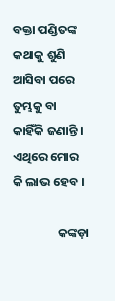ବକ୍ତା ପଣ୍ଡିତଙ୍କ କଥାକୁ ଶୁଣି ଆସିବା ପରେ ତୁମ୍ଭକୁ ବା କାହିଁକି ଜଣାନ୍ତି । ଏଥିରେ ମୋର କି ଲାଭ ହେବ ।

                କଙ୍କଡ଼ା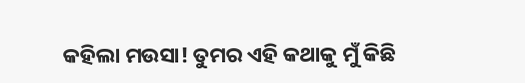କହିଲା ମଉସା! ତୁମର ଏହି କଥାକୁ ମୁଁ କିଛି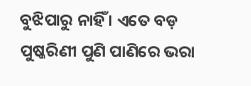ବୁଝିପାରୁ ନାହିଁ । ଏତେ ବଡ଼ ପୁଷ୍କରିଣୀ ପୁଣି ପାଣିରେ ଭରା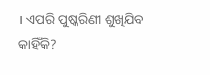। ଏପରି ପୁଷ୍କରିଣୀ ଶୁଖିଯିବ କାହିଁକି?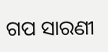ଗପ ସାରଣୀ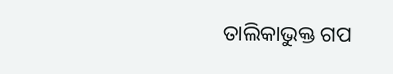ତାଲିକାଭୁକ୍ତ ଗପ